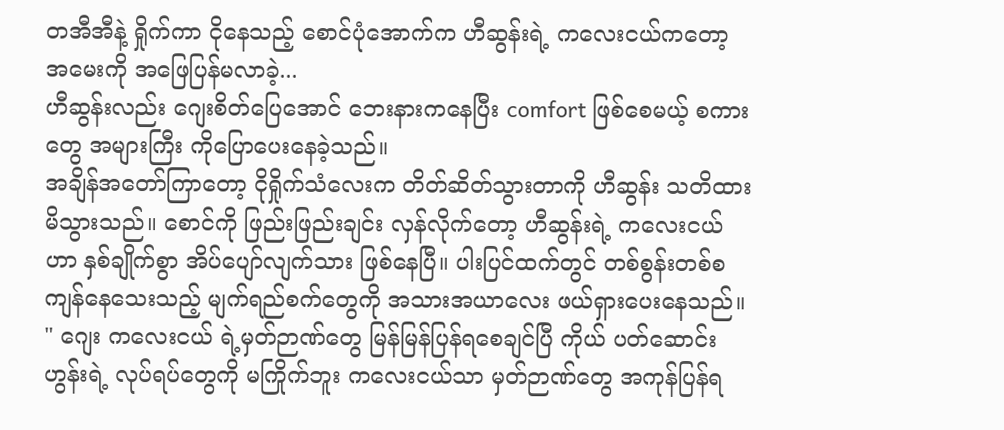တအီအီနဲ့ ရှိုက်ကာ ငိုနေသည့် စောင်ပုံအောက်က ဟီဆွန်းရဲ့ ကလေးငယ်ကတော့ အမေးကို အဖြေပြန်မလာခဲ့...
ဟီဆွန်းလည်း ဂျေးစိတ်ပြေအောင် ဘေးနားကနေပြီး comfort ဖြစ်စေမယ့် စကားတွေ အများကြီး ကိုပြောပေးနေခဲ့သည်။
အချိန်အတော်ကြာတော့ ငိုရှိုက်သံလေးက တိတ်ဆိတ်သွားတာကို ဟီဆွန်း သတိထားမိသွားသည်။ စောင်ကို ဖြည်းဖြည်းချင်း လှန်လိုက်တော့ ဟီဆွန်းရဲ့ ကလေးငယ်ဟာ နှစ်ချိုက်စွာ အိပ်ပျော်လျက်သား ဖြစ်နေပြီ။ ပါးပြင်ထက်တွင် တစ်စွန်းတစ်စ ကျန်နေသေးသည့် မျက်ရည်စက်တွေကို အသားအယာလေး ဖယ်ရှားပေးနေသည်။
" ဂျေး ကလေးငယ် ရဲ့မှတ်ဉာဏ်တွေ မြန်မြန်ပြန်ရစေချင်ပြီ ကိုယ် ပတ်ဆောင်းဟွန်းရဲ့ လုပ်ရပ်တွေကို မကြိုက်ဘူး ကလေးငယ်သာ မှတ်ဉာဏ်တွေ အကုန်ပြန်ရ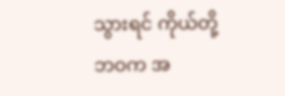သွားရင် ကိုယ်တို့ ဘဝက အ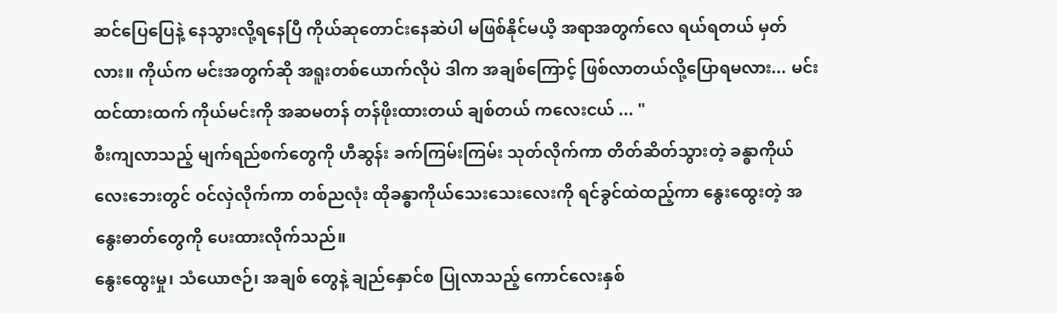ဆင်ပြေပြေနဲ့ နေသွားလို့ရနေပြီ ကိုယ်ဆုတောင်းနေဆဲပါ မဖြစ်နိုင်မယိ့ အရာအတွက်လေ ရယ်ရတယ် မှတ်လား။ ကိုယ်က မင်းအတွက်ဆို အရူးတစ်ယောက်လိုပဲ ဒါက အချစ်ကြောင့် ဖြစ်လာတယ်လို့ပြောရမလား... မင်းထင်ထားထက် ကိုယ်မင်းကို အဆမတန် တန်ဖိုးထားတယ် ချစ်တယ် ကလေးငယ် ... "
စီးကျလာသည့် မျက်ရည်စက်တွေကို ဟီဆွန်း ခက်ကြမ်းကြမ်း သုတ်လိုက်ကာ တိတ်ဆိတ်သွားတဲ့ ခန္ဓာကိုယ်လေးဘေးတွင် ဝင်လှဲလိုက်ကာ တစ်ညလုံး ထိုခန္ဓာကိုယ်သေးသေးလေးကို ရင်ခွင်ထဲထည့်ကာ နွေးထွေးတဲ့ အနွေးဓာတ်တွေကို ပေးထားလိုက်သည်။
နွေးထွေးမှု၊ သံယောဇဉ်၊ အချစ် တွေနဲ့ ချည်နှောင်စ ပြုလာသည့် ကောင်လေးနှစ်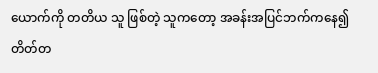ယောက်ကို တတိယ သူ ဖြစ်တဲ့ သူကတော့ အခန်းအပြင်ဘက်ကနေ၍ တိတ်တ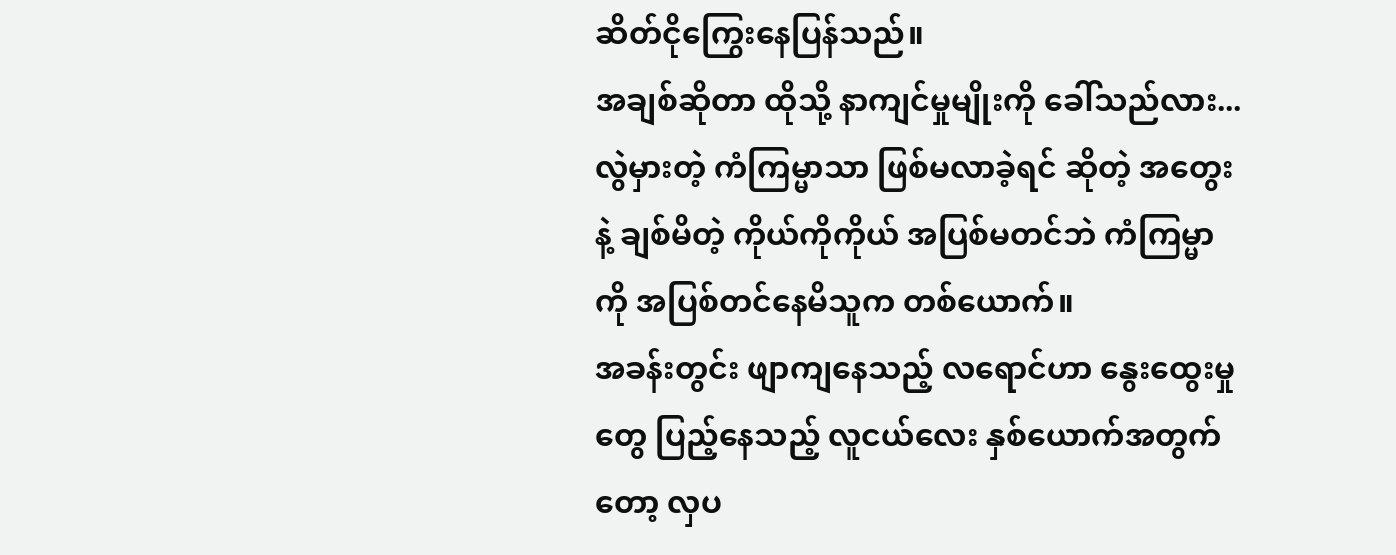ဆိတ်ငိုကြွေးနေပြန်သည်။
အချစ်ဆိုတာ ထိုသို့ နာကျင်မှုမျိုးကို ခေါ်သည်လား...
လွဲမှားတဲ့ ကံကြမ္မာသာ ဖြစ်မလာခဲ့ရင် ဆိုတဲ့ အတွေးနဲ့ ချစ်မိတဲ့ ကိုယ်ကိုကိုယ် အပြစ်မတင်ဘဲ ကံကြမ္မာကို အပြစ်တင်နေမိသူက တစ်ယောက်။
အခန်းတွင်း ဖျာကျနေသည့် လရောင်ဟာ နွေးထွေးမှုတွေ ပြည့်နေသည့် လူငယ်လေး နှစ်ယောက်အတွက်တော့ လှပ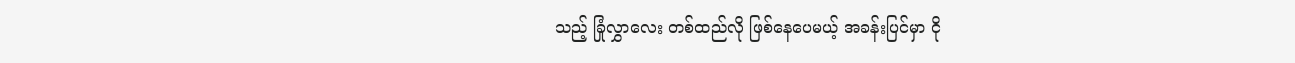သည့် ခြုံလွှာလေး တစ်ထည်လို ဖြစ်နေပေမယ့် အခန်းပြင်မှာ ငို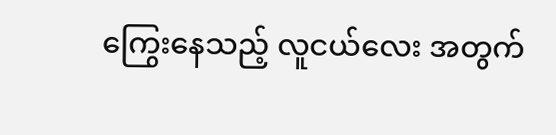ကြွေးနေသည့် လူငယ်လေး အတွက်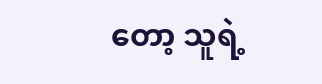တော့ သူရဲ့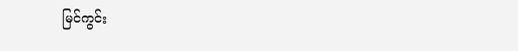မြင်ကွင်း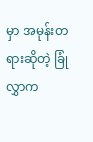မှာ အမုန်းတရားဆိုတဲ့ ခြုံလွှာက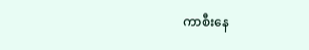ကာစီးနေ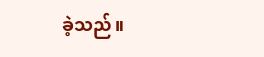ခဲ့သည်။